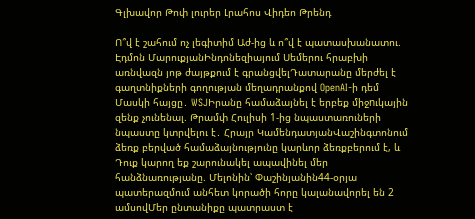Գլխավոր Թոփ լուրեր Լրահոս Վիդեո Թրենդ

Ո՞վ է շահում ոչ լեգիտիմ Աժ-ից և ո՞վ է պատասխանատու. Էդմոն ՄարուքյանԻնդոնեզիայում Սեմերու հրաբխի առնվազն յոթ ժայթքում է գրանցվելԴատարանը մերժել է գաղտնիքների գողության մեղադրանքով OpenAI-ի դեմ Մասկի հայցը․ WSJԻրանը համաձայնել է երբեք միջnւկային զենք չունենալ. Թրամփ Հուլիսի 1-ից նպաստառուների նպաստը կտրվելու է․ Հրայր ԿամենդատյանՎաշինգտոնում ձեռք բերված համաձայնությունը կարևոր ձեռքբերում է, և Դուք կարող եք շարունակել ապավինել մեր հանձնառությանը. Մելոնին՝ Փաշինյանին44-օրյա պատերազմում անհետ կորածի հորը կալանավորել են 2 ամսովՄեր ընտանիքը պատրաստ է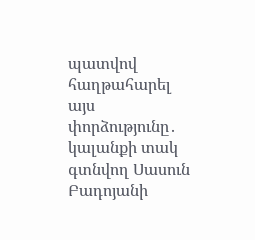պատվով հաղթահարել այս փորձությունը․ կալանքի տակ գտնվող Սասուն Բադոյանի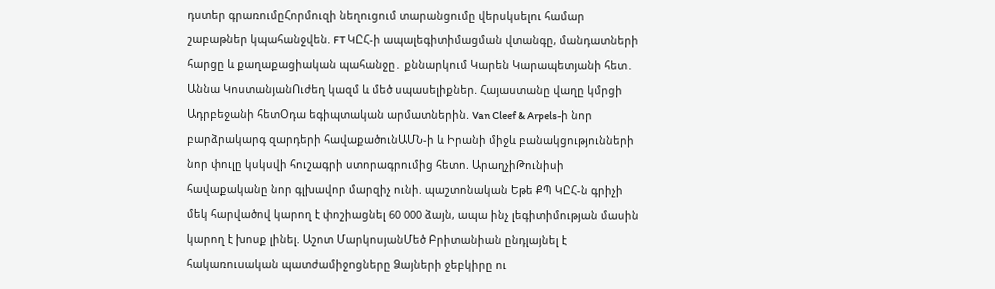դստեր գրառումըՀորմուզի նեղուցում տարանցումը վերսկսելու համար շաբաթներ կպահանջվեն. FT ԿԸՀ-ի ապալեգիտիմացման վտանգը, մանդատների հարցը և քաղաքացիական պահանջը․ քննարկում Կարեն Կարապետյանի հետ․ Աննա ԿոստանյանՈւժեղ կազմ և մեծ սպասելիքներ. Հայաստանը վաղը կմրցի Ադրբեջանի հետՕդա եգիպտական արմատներին. Van Cleef & Arpels-ի նոր բարձրակարգ զարդերի հավաքածունԱՄՆ-ի և Իրանի միջև բանակցությունների նոր փուլը կսկսվի հուշագրի ստորագրումից հետո. ԱրաղչիԹունիսի հավաքականը նոր գլխավոր մարզիչ ունի. պաշտոնական Եթե ՔՊ ԿԸՀ-ն գրիչի մեկ հարվածով կարող է փոշիացնել 60 000 ձայն, ապա ինչ լեգիտիմության մասին կարող է խոսք լինել. Աշոտ ՄարկոսյանՄեծ Բրիտանիան ընդլայնել է հակառուuական պատժամիջnցները Ձայների ջեբկիրը ու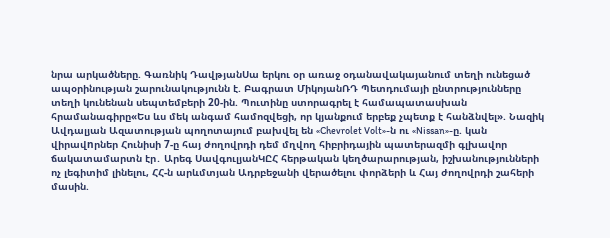նրա արկածները. Գառնիկ ԴավթյանՍա երկու օր առաջ օդանավակայանում տեղի ունեցած ապօրինության շարունակությունն է. Բագրատ ՄիկոյանՌԴ Պետդումայի ընտրությունները տեղի կունենան սեպտեմբերի 20-ին. Պուտինը ստորագրել է համապատասխան հրամանագիրը«Ես ևս մեկ անգամ համոզվեցի, որ կյանքում երբեք չպետք է հանձնվել». Նազիկ Ավդալյան Ազատության պողոտայում բախվել են «Chevrolet Volt»-ն ու «Nissan»-ը. կան վիրավnրներ Հունիսի 7-ը հայ ժողովրդի դեմ մղվող հիբրիդային պատերազմի գլխավոր ճակատամարտն էր․ Արեգ ՍավգուլյանԿԸՀ հերթական կեղծարարության, իշխանությունների ոչ լեգիտիմ լինելու, ՀՀ-ն արևմտյան Ադրբեջանի վերածելու փորձերի և Հայ ժողովրդի շահերի մասին.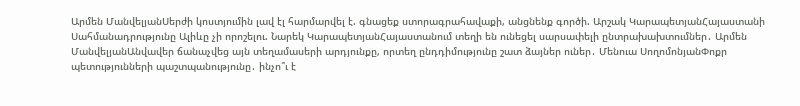Արմեն ՄանվելյանՍերժի կոստյումին լավ էլ հարմարվել է. գնացեք ստորագրահավաքի, անցնենք գործի. Արշակ ԿարապետյանՀայաստանի Սահմանադրությունը Ալիևը չի որոշելու. Նարեկ ԿարապետյանՀայաստանում տեղի են ունեցել սարսափելի ընտրախախտումներ․ Արմեն ՄանվելյանԱնվավեր ճանաչվեց այն տեղամասերի արդյունքը, որտեղ ընդդիմությունը շատ ձայներ ուներ․ Մենուա ՍողոմոնյանՓոքր պետությունների պաշտպանությունը․ ինչո՞ւ է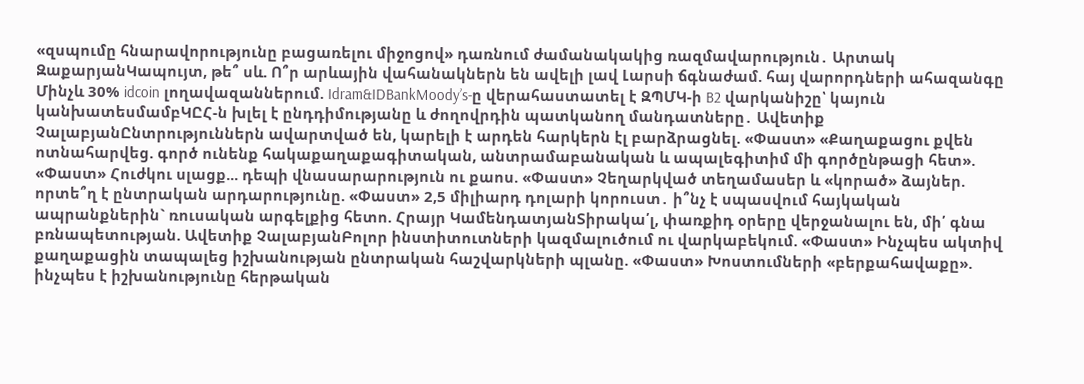«զսպումը հնարավորությունը բացառելու միջոցով» դառնում ժամանակակից ռազմավարություն․ Արտակ ԶաքարյանԿապույտ, թե՞ սև. Ո՞ր արևային վահանակներն են ավելի լավ Լարսի ճգնաժամ. հայ վարորդների ահազանգը Մինչև 30% idcoin լողավազաններում. Idram&IDBankMoody’s-ը վերահաստատել է ԶՊՄԿ-ի B2 վարկանիշը՝ կայուն կանխատեսմամբԿԸՀ-ն խլել է ընդդիմությանը և ժողովրդին պատկանող մանդատները․ Ավետիք ՉալաբյանԸնտրություններն ավարտված են, կարելի է արդեն հարկերն էլ բարձրացնել. «Փաստ» «Քաղաքացու քվեն ոտնահարվեց. գործ ունենք հակաքաղաքագիտական, անտրամաբանական և ապալեգիտիմ մի գործընթացի հետ». «Փաստ» Հուժկու սլացք... դեպի վնասարարություն ու քաոս. «Փաստ» Չեղարկված տեղամասեր և «կորած» ձայներ. որտե՞ղ է ընտրական արդարությունը. «Փաստ» 2,5 միլիարդ դոլարի կորուստ․ ի՞նչ է սպասվում հայկական ապրանքներին` ռուսական արգելքից հետո. Հրայր ԿամենդատյանՏիրակա՛լ, փառքիդ օրերը վերջանալու են, մի՛ գնա բռնապետության. Ավետիք ՉալաբյանԲոլոր ինստիտուտների կազմալուծում ու վարկաբեկում. «Փաստ» Ինչպես ակտիվ քաղաքացին տապալեց իշխանության ընտրական հաշվարկների պլանը. «Փաստ» Խոստումների «բերքահավաքը». ինչպես է իշխանությունը հերթական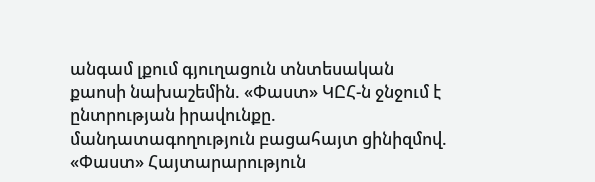անգամ լքում գյուղացուն տնտեսական քաոսի նախաշեմին. «Փաստ» ԿԸՀ-ն ջնջում է ընտրության իրավունքը. մանդատագողություն բացահայտ ցինիզմով. «Փաստ» Հայտարարություն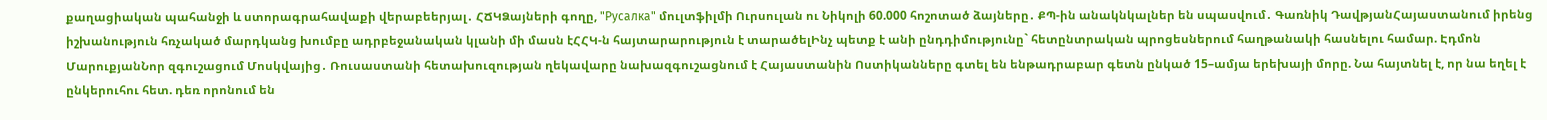քաղացիական պահանջի և ստորագրահավաքի վերաբեերյալ․ ՀՃԿՁայների գողը, "Русалка" մուլտֆիլմի Ուրսուլան ու Նիկոլի 60.000 հոշոտած ձայները․ ՔՊ-ին անակնկալներ են սպասվում․ Գառնիկ ԴավթյանՀայաստանում իրենց իշխանություն հռչակած մարդկանց խումբը ադրբեջանական կլանի մի մասն էՀՀԿ-ն հայտարարություն է տարածելԻնչ պետք է անի ընդդիմությունը` հետընտրական պրոցեսներում հաղթանակի հասնելու համար. Էդմոն ՄարուքյանՆոր զգուշացում Մոսկվայից․ Ռուսաստանի հետախուզության ղեկավարը նախազգուշացնում է Հայաստանին Ոստիկանները գտել են ենթադրաբար գետն ընկած 15–ամյա երեխայի մորը. Նա հայտնել է, որ նա եղել է ընկերուհու հետ. դեռ որոնում են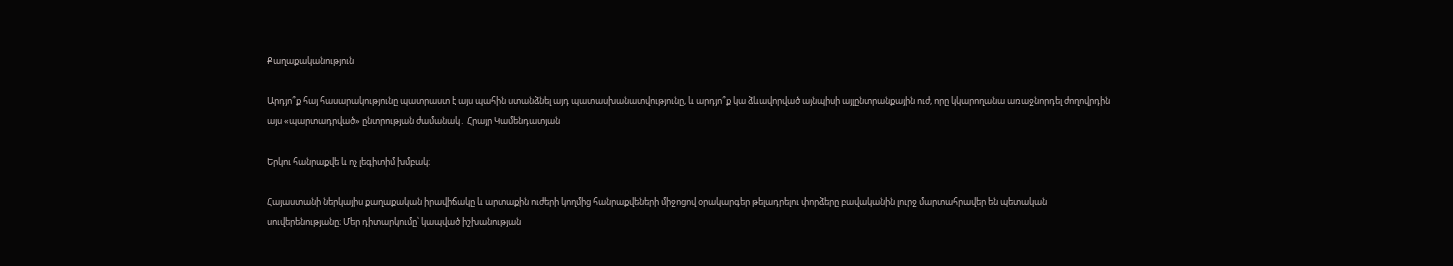Քաղաքականություն

Արդյո՞ք հայ հասարակությունը պատրաստ է այս պահին ստանձնել այդ պատասխանատվությունը, և արդյո՞ք կա ձևավորված այնպիսի այլընտրանքային ուժ, որը կկարողանա առաջնորդել ժողովրդին այս «պարտադրված» ընտրության ժամանակ․ Հրայր Կամենդատյան

Երկու հանրաքվե և ոչ լեգիտիմ խմբակ։

Հայաստանի ներկայիս քաղաքական իրավիճակը և արտաքին ուժերի կողմից հանրաքվեների միջոցով օրակարգեր թելադրելու փորձերը բավականին լուրջ մարտահրավեր են պետական սուվերենությանը։ Մեր դիտարկումը՝ կապված իշխանության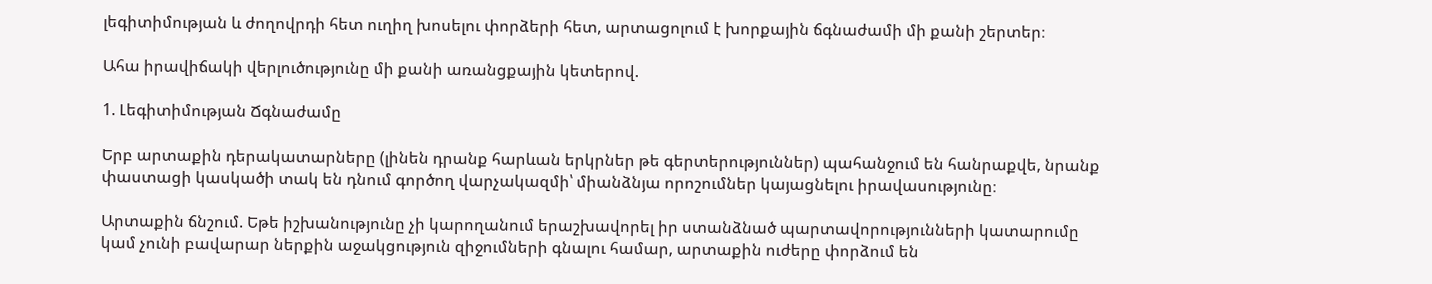լեգիտիմության և ժողովրդի հետ ուղիղ խոսելու փորձերի հետ, արտացոլում է խորքային ճգնաժամի մի քանի շերտեր։

Ահա իրավիճակի վերլուծությունը մի քանի առանցքային կետերով.

1. Լեգիտիմության Ճգնաժամը

Երբ արտաքին դերակատարները (լինեն դրանք հարևան երկրներ թե գերտերություններ) պահանջում են հանրաքվե, նրանք փաստացի կասկածի տակ են դնում գործող վարչակազմի՝ միանձնյա որոշումներ կայացնելու իրավասությունը։

Արտաքին ճնշում. Եթե իշխանությունը չի կարողանում երաշխավորել իր ստանձնած պարտավորությունների կատարումը կամ չունի բավարար ներքին աջակցություն զիջումների գնալու համար, արտաքին ուժերը փորձում են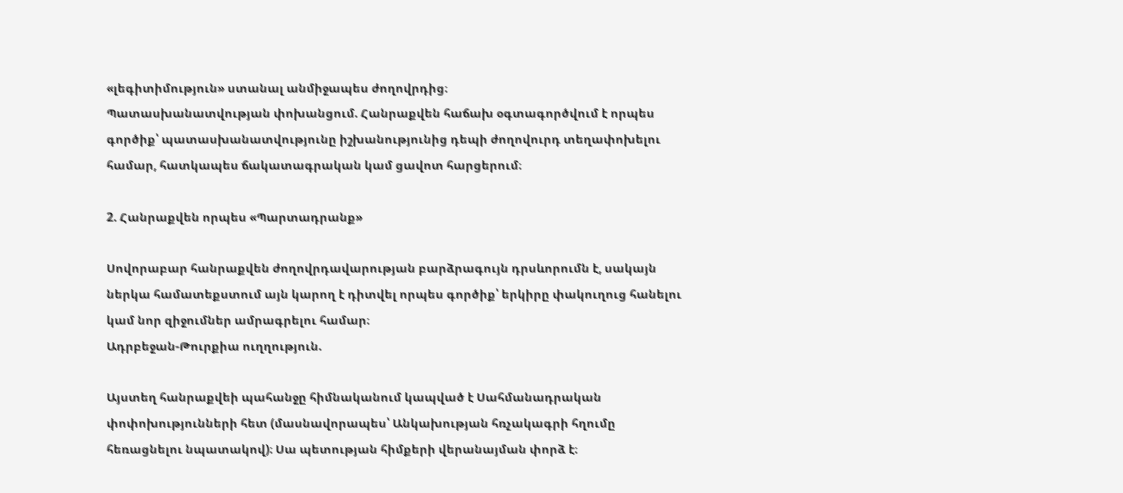«լեգիտիմություն» ստանալ անմիջապես ժողովրդից։
Պատասխանատվության փոխանցում. Հանրաքվեն հաճախ օգտագործվում է որպես գործիք՝ պատասխանատվությունը իշխանությունից դեպի ժողովուրդ տեղափոխելու համար, հատկապես ճակատագրական կամ ցավոտ հարցերում։

2. Հանրաքվեն որպես «Պարտադրանք»

Սովորաբար հանրաքվեն ժողովրդավարության բարձրագույն դրսևորումն է, սակայն ներկա համատեքստում այն կարող է դիտվել որպես գործիք՝ երկիրը փակուղուց հանելու կամ նոր զիջումներ ամրագրելու համար։
Ադրբեջան-Թուրքիա ուղղություն.

Այստեղ հանրաքվեի պահանջը հիմնականում կապված է Սահմանադրական փոփոխությունների հետ (մասնավորապես՝ Անկախության հռչակագրի հղումը հեռացնելու նպատակով)։ Սա պետության հիմքերի վերանայման փորձ է։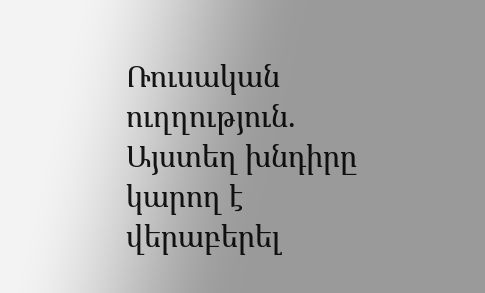Ռուսական ուղղություն. Այստեղ խնդիրը կարող է վերաբերել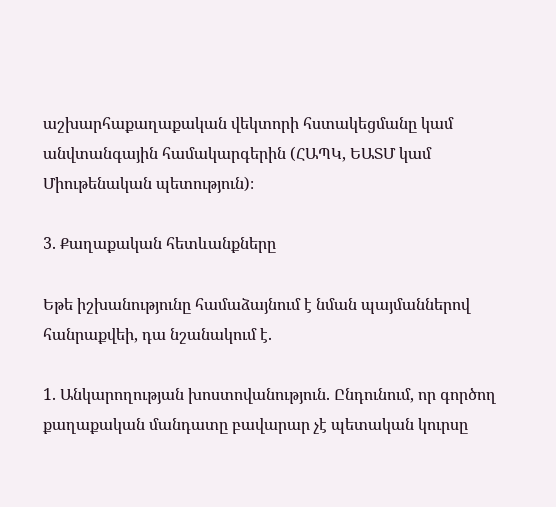աշխարհաքաղաքական վեկտորի հստակեցմանը կամ անվտանգային համակարգերին (ՀԱՊԿ, ԵԱՏՄ կամ Միութենական պետություն)։

3. Քաղաքական հետևանքները

Եթե իշխանությունը համաձայնում է նման պայմաններով հանրաքվեի, դա նշանակում է.

1. Անկարողության խոստովանություն. Ընդունում, որ գործող քաղաքական մանդատը բավարար չէ պետական կուրսը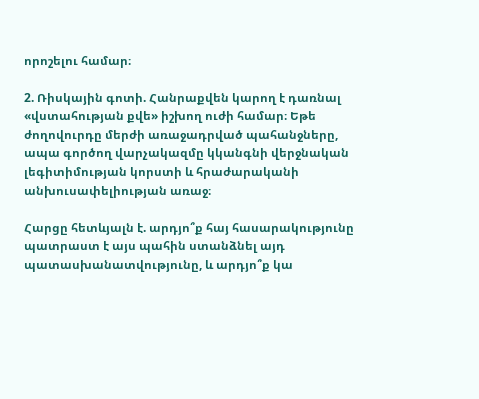որոշելու համար։

2. Ռիսկային գոտի. Հանրաքվեն կարող է դառնալ «վստահության քվե» իշխող ուժի համար։ Եթե ժողովուրդը մերժի առաջադրված պահանջները, ապա գործող վարչակազմը կկանգնի վերջնական լեգիտիմության կորստի և հրաժարականի անխուսափելիության առաջ։

Հարցը հետևյալն է. արդյո՞ք հայ հասարակությունը պատրաստ է այս պահին ստանձնել այդ պատասխանատվությունը, և արդյո՞ք կա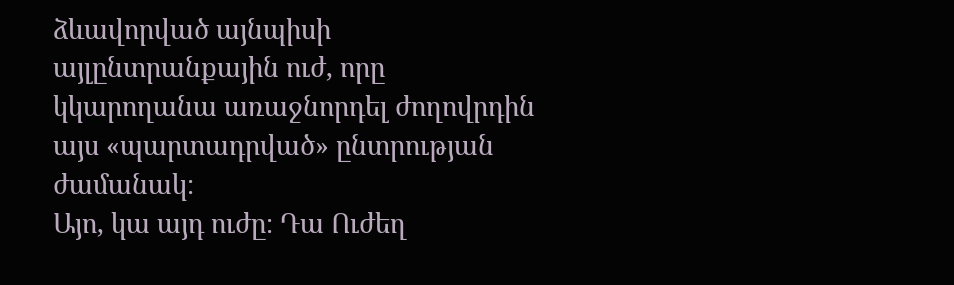ձևավորված այնպիսի այլընտրանքային ուժ, որը կկարողանա առաջնորդել ժողովրդին այս «պարտադրված» ընտրության ժամանակ։
Այո, կա այդ ուժը։ Դա Ուժեղ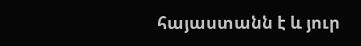հայաստանն է և յուր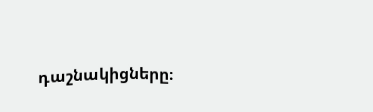դաշնակիցները։